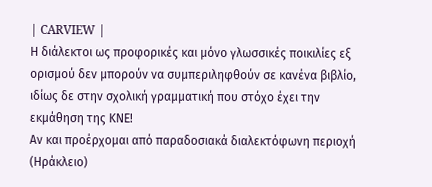| CARVIEW |
Η διάλεκτοι ως προφορικές και μόνο γλωσσικές ποικιλίες εξ ορισμού δεν μπορούν να συμπεριληφθούν σε κανένα βιβλίο, ιδίως δε στην σχολική γραμματική που στόχο έχει την εκμάθηση της ΚΝΕ!
Αν και προέρχομαι από παραδοσιακά διαλεκτόφωνη περιοχή (Ηράκλειο)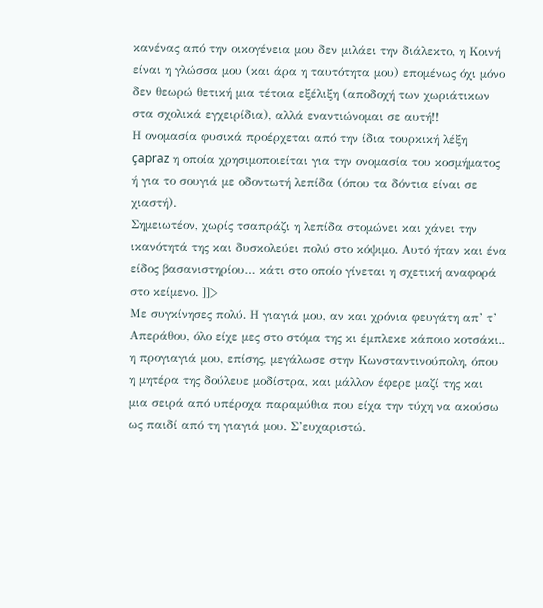κανένας από την οικογένεια μου δεν μιλάει την διάλεκτο, η Κοινή είναι η γλώσσα μου (και άρα η ταυτότητα μου) επομένως όχι μόνο δεν θεωρώ θετική μια τέτοια εξέλιξη (αποδοχή των χωριάτικων στα σχολικά εγχειρίδια), αλλά εναντιώνομαι σε αυτή!!
Η ονομασία φυσικά προέρχεται από την ίδια τουρκική λέξη çapraz η οποία χρησιμοποιείται για την ονομασία του κοσμήματος ή για το σουγιά με οδοντωτή λεπίδα (όπου τα δόντια είναι σε χιαστή).
Σημειωτέον, χωρίς τσαπράζι η λεπίδα στομώνει και χάνει την ικανότητά της και δυσκολεύει πολύ στο κόψιμο. Αυτό ήταν και ένα είδος βασανιστηρίου… κάτι στο οποίο γίνεται η σχετική αναφορά στο κείμενο. ]]>
Με συγκίνησες πολύ. Η γιαγιά μου, αν και χρόνια φευγάτη απ’ τ’ Απεράθου, όλο είχε μες στο στόμα της κι έμπλεκε κάποιο κοτσάκι.. η προγιαγιά μου, επίσης, μεγάλωσε στην Κωνσταντινούπολη, όπου η μητέρα της δούλευε μοδίστρα, και μάλλον έφερε μαζί της και μια σειρά από υπέροχα παραμύθια που είχα την τύχη να ακούσω ως παιδί από τη γιαγιά μου. Σ’ευχαριστώ.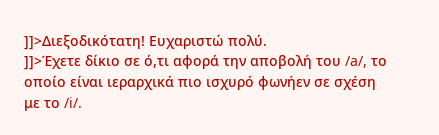]]>Διεξοδικότατη! Ευχαριστώ πολύ.
]]>Έχετε δίκιο σε ό,τι αφορά την αποβολή του /a/, το οποίο είναι ιεραρχικά πιο ισχυρό φωνήεν σε σχέση με το /i/.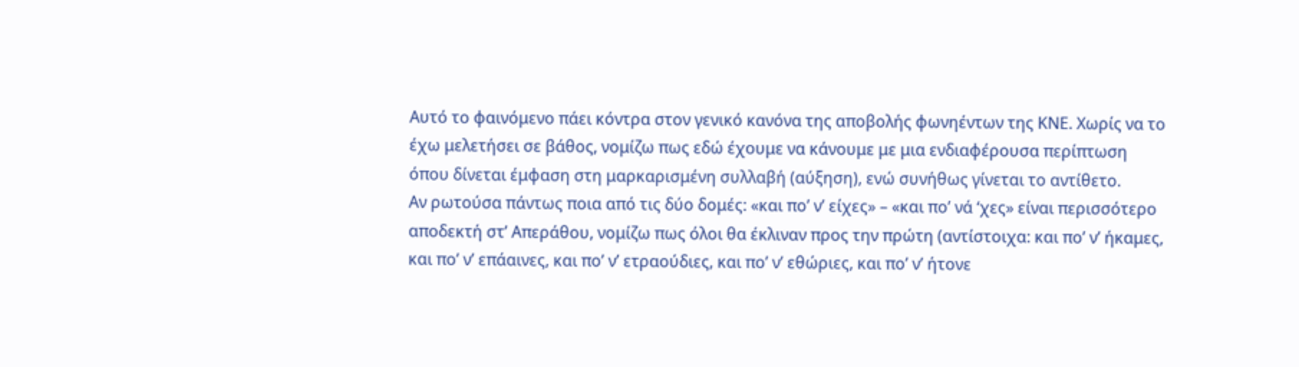Αυτό το φαινόμενο πάει κόντρα στον γενικό κανόνα της αποβολής φωνηέντων της ΚΝΕ. Χωρίς να το έχω μελετήσει σε βάθος, νομίζω πως εδώ έχουμε να κάνουμε με μια ενδιαφέρουσα περίπτωση όπου δίνεται έμφαση στη μαρκαρισμένη συλλαβή (αύξηση), ενώ συνήθως γίνεται το αντίθετο.
Αν ρωτούσα πάντως ποια από τις δύο δομές: «και πο’ ν’ είχες» – «και πο’ νά ‘χες» είναι περισσότερο αποδεκτή στ’ Απεράθου, νομίζω πως όλοι θα έκλιναν προς την πρώτη (αντίστοιχα: και πο’ ν’ ήκαμες, και πο’ ν’ επάαινες, και πο’ ν’ ετραούδιες, και πο’ ν’ εθώριες, και πο’ ν’ ήτονε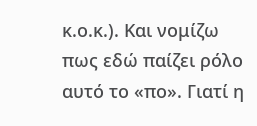κ.ο.κ.). Και νομίζω πως εδώ παίζει ρόλο αυτό το «πο». Γιατί η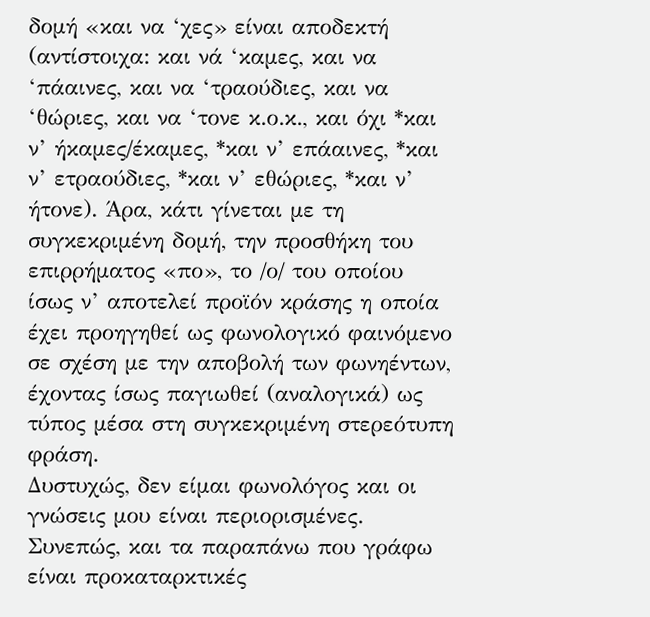δομή «και να ‘χες» είναι αποδεκτή (αντίστοιχα: και νά ‘καμες, και να ‘πάαινες, και να ‘τραούδιες, και να ‘θώριες, και να ‘τονε κ.ο.κ., και όχι *και ν’ ήκαμες/έκαμες, *και ν’ επάαινες, *και ν’ ετραούδιες, *και ν’ εθώριες, *και ν’ ήτονε). Άρα, κάτι γίνεται με τη συγκεκριμένη δομή, την προσθήκη του επιρρήματος «πο», το /ο/ του οποίου ίσως ν’ αποτελεί προϊόν κράσης η οποία έχει προηγηθεί ως φωνολογικό φαινόμενο σε σχέση με την αποβολή των φωνηέντων, έχοντας ίσως παγιωθεί (αναλογικά) ως τύπος μέσα στη συγκεκριμένη στερεότυπη φράση.
Δυστυχώς, δεν είμαι φωνολόγος και οι γνώσεις μου είναι περιορισμένες. Συνεπώς, και τα παραπάνω που γράφω είναι προκαταρκτικές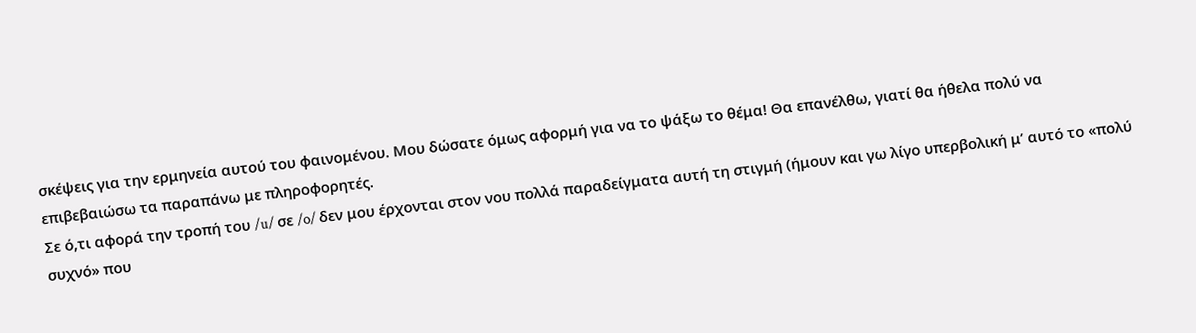σκέψεις για την ερμηνεία αυτού του φαινομένου. Μου δώσατε όμως αφορμή για να το ψάξω το θέμα! Θα επανέλθω, γιατί θα ήθελα πολύ να επιβεβαιώσω τα παραπάνω με πληροφορητές.
Σε ό,τι αφορά την τροπή του /u/ σε /o/ δεν μου έρχονται στον νου πολλά παραδείγματα αυτή τη στιγμή (ήμουν και γω λίγο υπερβολική μ’ αυτό το «πολύ συχνό» που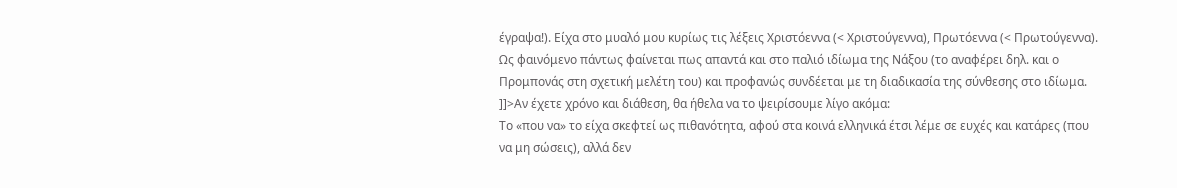έγραψα!). Είχα στο μυαλό μου κυρίως τις λέξεις Χριστόεννα (< Χριστούγεννα), Πρωτόεννα (< Πρωτούγεννα). Ως φαινόμενο πάντως φαίνεται πως απαντά και στο παλιό ιδίωμα της Νάξου (το αναφέρει δηλ. και ο Προμπονάς στη σχετική μελέτη του) και προφανώς συνδέεται με τη διαδικασία της σύνθεσης στο ιδίωμα.
]]>Αν έχετε χρόνο και διάθεση, θα ήθελα να το ψειρίσουμε λίγο ακόμα:
Το «που να» το είχα σκεφτεί ως πιθανότητα, αφού στα κοινά ελληνικά έτσι λέμε σε ευχές και κατάρες (που να μη σώσεις), αλλά δεν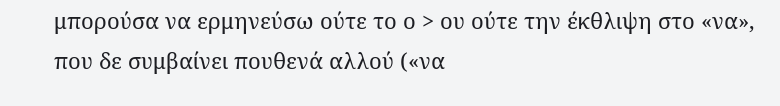μπορούσα να ερμηνεύσω ούτε το ο > ου ούτε την έκθλιψη στο «να», που δε συμβαίνει πουθενά αλλού («να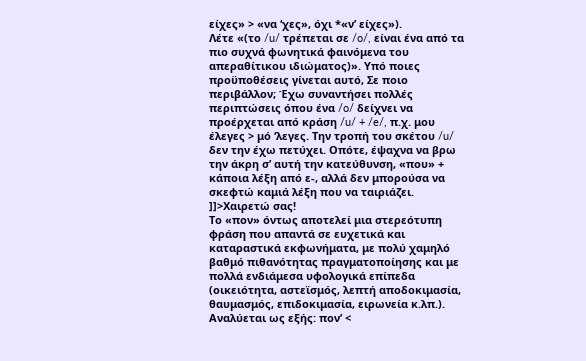είχες» > «να ‘χες», όχι *«ν’ είχες»).
Λέτε «(το /u/ τρέπεται σε /o/, είναι ένα από τα πιο συχνά φωνητικά φαινόμενα του απεραθίτικου ιδιώματος)». Υπό ποιες προϋποθέσεις γίνεται αυτό, Σε ποιο περιβάλλον; Έχω συναντήσει πολλές περιπτώσεις όπου ένα /o/ δείχνει να προέρχεται από κράση /u/ + /e/, π.χ. μου έλεγες > μό ‘λεγες. Την τροπή του σκέτου /u/ δεν την έχω πετύχει. Οπότε, έψαχνα να βρω την άκρη σ’ αυτή την κατεύθυνση, «που» + κάποια λέξη από ε-, αλλά δεν μπορούσα να σκεφτώ καμιά λέξη που να ταιριάζει.
]]>Χαιρετώ σας!
Το «πον» όντως αποτελεί μια στερεότυπη φράση που απαντά σε ευχετικά και καταραστικά εκφωνήματα, με πολύ χαμηλό βαθμό πιθανότητας πραγματοποίησης και με πολλά ενδιάμεσα υφολογικά επίπεδα (οικειότητα, αστεϊσμός, λεπτή αποδοκιμασία, θαυμασμός, επιδοκιμασία, ειρωνεία κ.λπ.). Αναλύεται ως εξής: πον’ <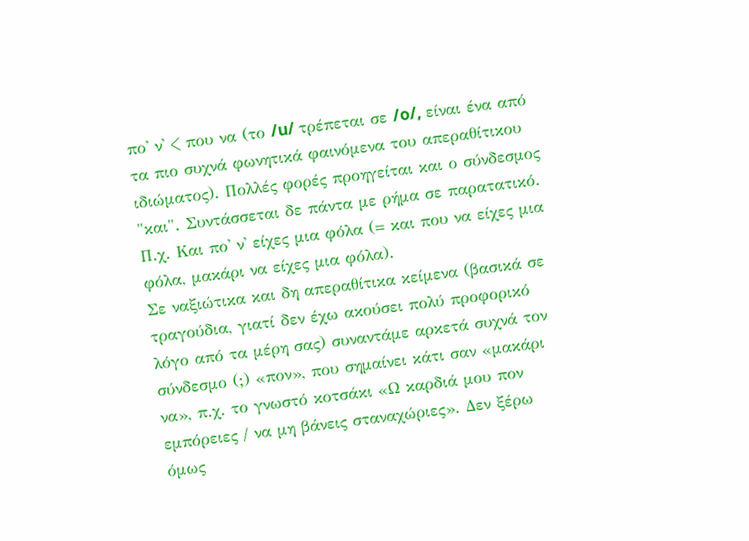πο' ν' < που να (το /u/ τρέπεται σε /o/, είναι ένα από τα πιο συχνά φωνητικά φαινόμενα του απεραθίτικου ιδιώματος). Πολλές φορές προηγείται και ο σύνδεσμος "και". Συντάσσεται δε πάντα με ρήμα σε παρατατικό. Π.χ. Και πο' ν' είχες μια φόλα (= και που να είχες μια φόλα, μακάρι να είχες μια φόλα).
Σε ναξιώτικα και δη απεραθίτικα κείμενα (βασικά σε τραγούδια, γιατί δεν έχω ακούσει πολύ προφορικό λόγο από τα μέρη σας) συναντάμε αρκετά συχνά τον σύνδεσμο (;) «πον», που σημαίνει κάτι σαν «μακάρι να», π.χ. το γνωστό κοτσάκι «Ω καρδιά μου πον εμπόρειες / να μη βάνεις σταναχώριες». Δεν ξέρω όμως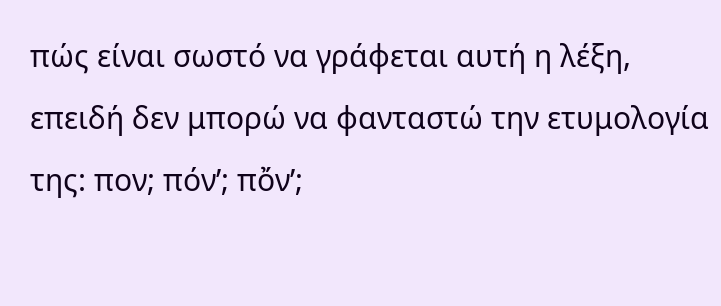πώς είναι σωστό να γράφεται αυτή η λέξη, επειδή δεν μπορώ να φανταστώ την ετυμολογία της: πον; πόν’; πὄν’;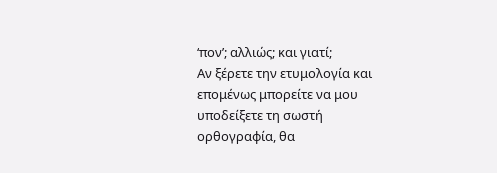‘πον’; αλλιώς; και γιατί;
Αν ξέρετε την ετυμολογία και επομένως μπορείτε να μου υποδείξετε τη σωστή ορθογραφία, θα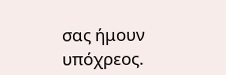σας ήμουν υπόχρεος.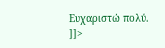Ευχαριστώ πολύ.
]]>